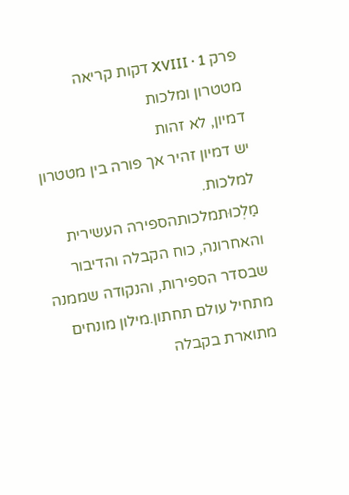פרק XVIII · 1 דקות קריאה
מטטרון ומלכות
דמיון, לא זהות
יש דמיון זהיר אך פורה בין מטטרון למלכות.
מַלְכוּתמלכותהספירה העשירית והאחרונה, כוח הקבלה והדיבור שבסדר הספירות, והנקודה שממנה מתחיל עולם תחתון.מילון מונחים מתוארת בקבלה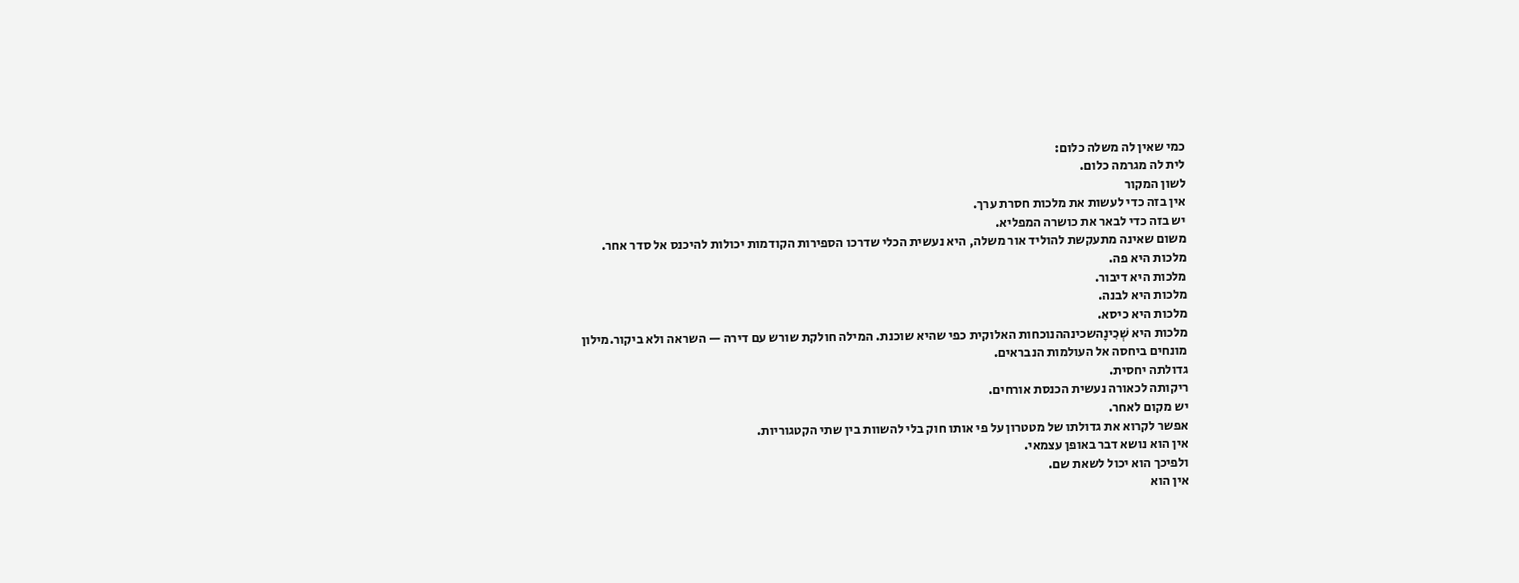כמי שאין לה משלה כלום:
לית לה מגרמה כלום.
לשון המקור
אין בזה כדי לעשות את מלכות חסרת ערך.
יש בזה כדי לבאר את כושרה המפליא.
משום שאינה מתעקשת להוליד אור משלה, היא נעשית הכלי שדרכו הספירות הקודמות יכולות להיכנס אל סדר אחר.
מלכות היא פה.
מלכות היא דיבור.
מלכות היא לבנה.
מלכות היא כיסא.
מלכות היא שְׁכִינָהשכינההנוכחות האלוקית כפי שהיא שוכנת. המילה חולקת שורש עם דירה — השראה ולא ביקור.מילון מונחים ביחסה אל העולמות הנבראים.
גדולתה יחסית.
ריקותה לכאורה נעשית הכנסת אורחים.
יש מקום לאחר.
אפשר לקרוא את גדולתו של מטטרון על פי אותו חוק בלי להשוות בין שתי הקטגוריות.
אין הוא נושא דבר באופן עצמאי.
ולפיכך הוא יכול לשאת שם.
אין הוא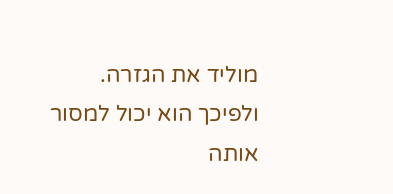מוליד את הגזרה.
ולפיכך הוא יכול למסור אותה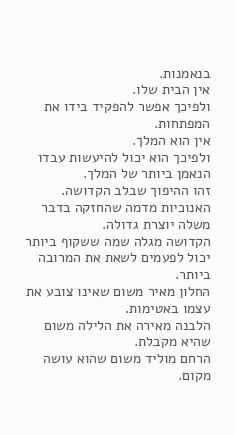בנאמנות.
אין הבית שלו.
ולפיכך אפשר להפקיד בידו את המפתחות.
אין הוא המלך.
ולפיכך הוא יכול להיעשות עבדו הנאמן ביותר של המלך.
זהו ההיפוך שבלב הקדושה.
האנוכיות מדמה שהחזקה בדבר משלה יוצרת גדולה.
הקדושה מגלה שמה ששקוף ביותר יכול לפעמים לשאת את המרובה ביותר.
החלון מאיר משום שאינו צובע את עצמו באטימות.
הלבנה מאירה את הלילה משום שהיא מקבלת.
הרחם מוליד משום שהוא עושה מקום.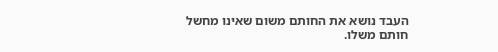העבד נושא את החותם משום שאינו מחשל חותם משלו.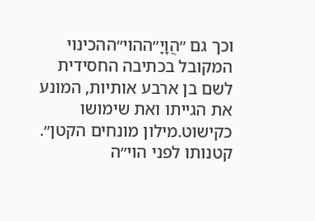וכך גם ״הֲוָיָ״ההוי״ההכינוי המקובל בכתיבה החסידית לשם בן ארבע אותיות, המונע את הגייתו ואת שימושו כקישוט.מילון מונחים הקטן״.
קטנותו לפני הוי״ה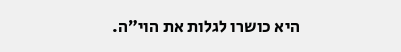היא כושרו לגלות את הוי״ה.